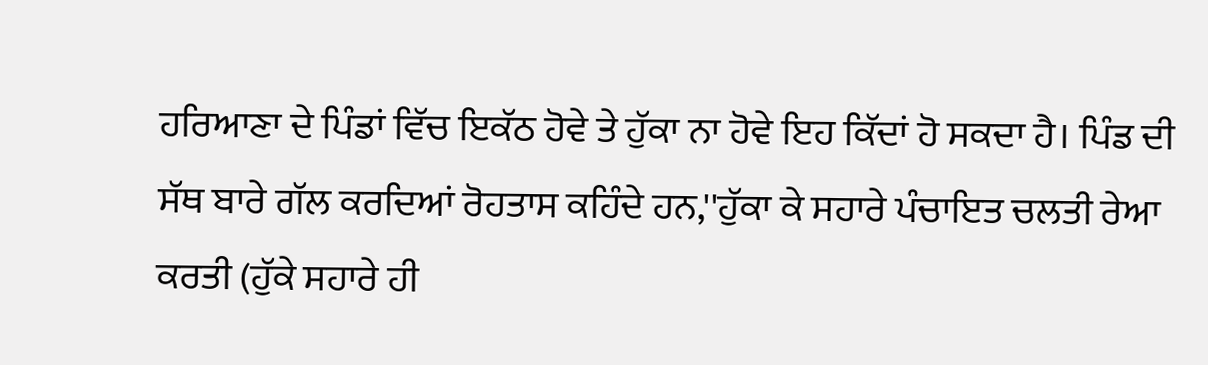ਹਰਿਆਣਾ ਦੇ ਪਿੰਡਾਂ ਵਿੱਚ ਇਕੱਠ ਹੋਵੇ ਤੇ ਹੁੱਕਾ ਨਾ ਹੋਵੇ ਇਹ ਕਿੱਦਾਂ ਹੋ ਸਕਦਾ ਹੈ। ਪਿੰਡ ਦੀ ਸੱਥ ਬਾਰੇ ਗੱਲ ਕਰਦਿਆਂ ਰੋਹਤਾਸ ਕਹਿੰਦੇ ਹਨ,''ਹੁੱਕਾ ਕੇ ਸਹਾਰੇ ਪੰਚਾਇਤ ਚਲਤੀ ਰੇਆ ਕਰਤੀ (ਹੁੱਕੇ ਸਹਾਰੇ ਹੀ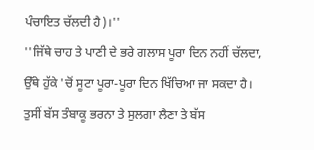ਪੰਚਾਇਤ ਚੱਲਦੀ ਹੈ)।''
''ਜਿੱਥੇ ਚਾਹ ਤੇ ਪਾਣੀ ਦੇ ਭਰੇ ਗਲਾਸ ਪੂਰਾ ਦਿਨ ਨਹੀਂ ਚੱਲਦਾ, ਉੱਥੇ ਹੁੱਕੇ 'ਚੋਂ ਸੂਟਾ ਪੂਰਾ-ਪੂਰਾ ਦਿਨ ਖਿੱਚਿਆ ਜਾ ਸਕਦਾ ਹੈ। ਤੁਸੀਂ ਬੱਸ ਤੰਬਾਕੂ ਭਰਨਾ ਤੇ ਸੁਲਗਾ ਲੈਣਾ ਤੇ ਬੱਸ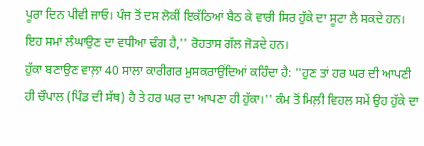ਪੂਰਾ ਦਿਨ ਪੀਵੀ ਜਾਓ। ਪੰਜ ਤੋਂ ਦਸ ਲੋਕੀਂ ਇਕੱਠਿਆਂ ਬੈਠ ਕੇ ਵਾਰੀ ਸਿਰ ਹੁੱਕੇ ਦਾ ਸੂਟਾ ਲੈ ਸਕਦੇ ਹਨ। ਇਹ ਸਮਾਂ ਲੰਘਾਉਣ ਦਾ ਵਧੀਆ ਢੰਗ ਹੈ,'' ਰੋਹਤਾਸ ਗੱਲ ਜੋੜਦੇ ਹਨ।
ਹੁੱਕਾ ਬਣਾਉਣ ਵਾਲ਼ਾ 40 ਸਾਲਾ ਕਾਰੀਗਰ ਮੁਸਕਰਾਉਂਦਿਆਂ ਕਹਿੰਦਾ ਹੈ: ''ਹੁਣ ਤਾਂ ਹਰ ਘਰ ਦੀ ਆਪਣੀ ਹੀ ਚੌਪਾਲ (ਪਿੰਡ ਦੀ ਸੱਥ) ਹੈ ਤੇ ਹਰ ਘਰ ਦਾ ਆਪਣਾ ਹੀ ਹੁੱਕਾ।'' ਕੰਮ ਤੋਂ ਮਿਲ਼ੀ ਵਿਹਲ ਸਮੇਂ ਉਹ ਹੁੱਕੇ ਦਾ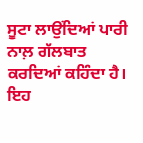ਸੂਟਾ ਲਾਉਂਦਿਆਂ ਪਾਰੀ ਨਾਲ਼ ਗੱਲਬਾਤ ਕਰਦਿਆਂ ਕਹਿੰਦਾ ਹੈ।
ਇਹ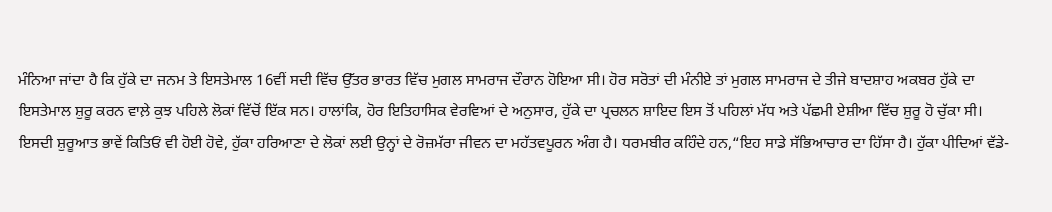ਮੰਨਿਆ ਜਾਂਦਾ ਹੈ ਕਿ ਹੁੱਕੇ ਦਾ ਜਨਮ ਤੇ ਇਸਤੇਮਾਲ 16ਵੀਂ ਸਦੀ ਵਿੱਚ ਉੱਤਰ ਭਾਰਤ ਵਿੱਚ ਮੁਗਲ ਸਾਮਰਾਜ ਦੌਰਾਨ ਹੋਇਆ ਸੀ। ਹੋਰ ਸਰੋਤਾਂ ਦੀ ਮੰਨੀਏ ਤਾਂ ਮੁਗਲ ਸਾਮਰਾਜ ਦੇ ਤੀਜੇ ਬਾਦਸ਼ਾਹ ਅਕਬਰ ਹੁੱਕੇ ਦਾ ਇਸਤੇਮਾਲ ਸ਼ੁਰੂ ਕਰਨ ਵਾਲ਼ੇ ਕੁਝ ਪਹਿਲੇ ਲੋਕਾਂ ਵਿੱਚੋਂ ਇੱਕ ਸਨ। ਹਾਲਾਂਕਿ, ਹੋਰ ਇਤਿਹਾਸਿਕ ਵੇਰਵਿਆਂ ਦੇ ਅਨੁਸਾਰ, ਹੁੱਕੇ ਦਾ ਪ੍ਰਚਲਨ ਸ਼ਾਇਦ ਇਸ ਤੋਂ ਪਹਿਲਾਂ ਮੱਧ ਅਤੇ ਪੱਛਮੀ ਏਸ਼ੀਆ ਵਿੱਚ ਸ਼ੁਰੂ ਹੋ ਚੁੱਕਾ ਸੀ।
ਇਸਦੀ ਸ਼ੁਰੂਆਤ ਭਾਵੇਂ ਕਿਤਿਓਂ ਵੀ ਹੋਈ ਹੋਵੇ, ਹੁੱਕਾ ਹਰਿਆਣਾ ਦੇ ਲੋਕਾਂ ਲਈ ਉਨ੍ਹਾਂ ਦੇ ਰੋਜ਼ਮੱਰਾ ਜੀਵਨ ਦਾ ਮਹੱਤਵਪੂਰਨ ਅੰਗ ਹੈ। ਧਰਮਬੀਰ ਕਹਿੰਦੇ ਹਨ,“ਇਹ ਸਾਡੇ ਸੱਭਿਆਚਾਰ ਦਾ ਹਿੱਸਾ ਹੈ। ਹੁੱਕਾ ਪੀਦਿਆਂ ਵੱਡੇ-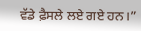ਵੱਡੇ ਫ਼ੈਸਲੇ ਲਏ ਗਏ ਹਨ।”